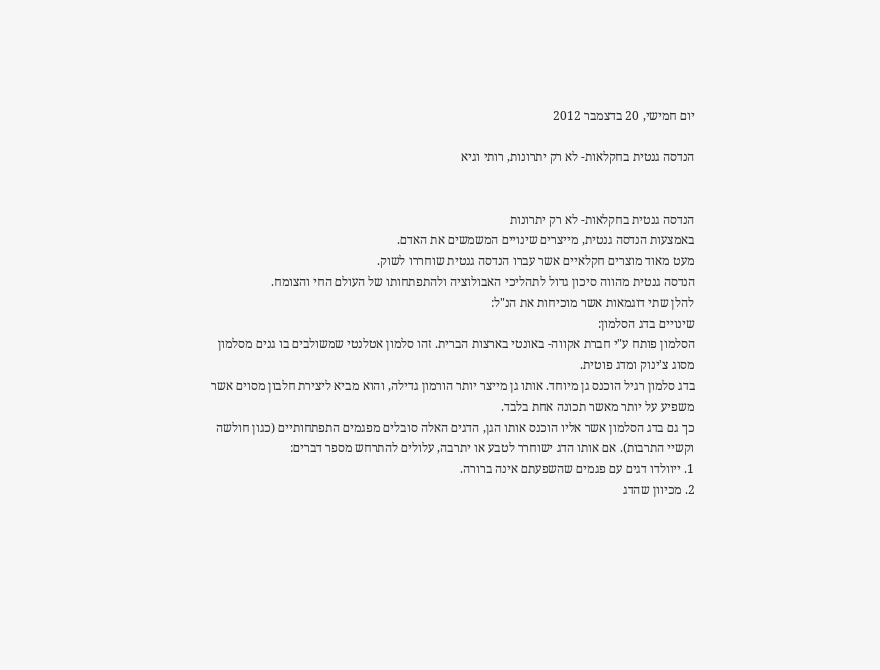יום חמישי, 20 בדצמבר 2012

הנדסה גנטית בחקלאות- לא רק יתרונות, רותי וגיא


הנדסה גנטית בחקלאות- לא רק יתרונות
באמצעות הנדסה גנטית, מייצרים שינויים המשמשים את האדם.
מעט מאוד מוצרים חקלאיים אשר עברו הנדסה גנטית שוחררו לשוק.
הנדסה גנטית מהווה סיכון גדול לתהליכי האבולוציה ולהתפתחותו של העולם החי והצומח.
להלן שתי דוגמאות אשר מוכיחות את הנ"ל:
שינויים בדג הסלמון:
הסלמון פותח ע"י חברת אקווה- באונטי בארצות הברית. זהו סלמון אטלנטי שמשולבים בו גנים מסלמון מסוג צ'ינוק ומדג פוטית.
בדג סלמון רגיל הוכנס גן מיוחד. אותו גן מייצר יותר הורמון גדילה, והוא מביא ליצירת חלבון מסוים אשר משפיע על יותר מאשר תכונה אחת בלבד.
כך גם בדג הסלמון אשר אליו הוכנס אותו הגן, הדגים האלה סובלים מפגמים התפתחותיים (כגון חולשה וקשיי התרבות). אם אותו הדג ישוחרר לטבע או יתרבה, עלולים להתרחש מספר דברים:
1. ייוולדו דגים עם פגמים שהשפעתם אינה ברורה.
2. מכיוון שהדג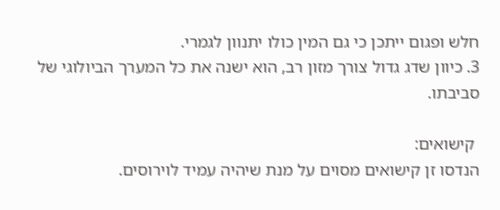חלש ופגום ייתכן כי גם המין כולו יתנוון לגמרי.
3. כיוון שדג גדול צורך מזון רב, הוא ישנה את כל המערך הביולוגי של סביבתו.

 קישואים:
הנדסו זן קישואים מסוים על מנת שיהיה עמיד לוירוסים.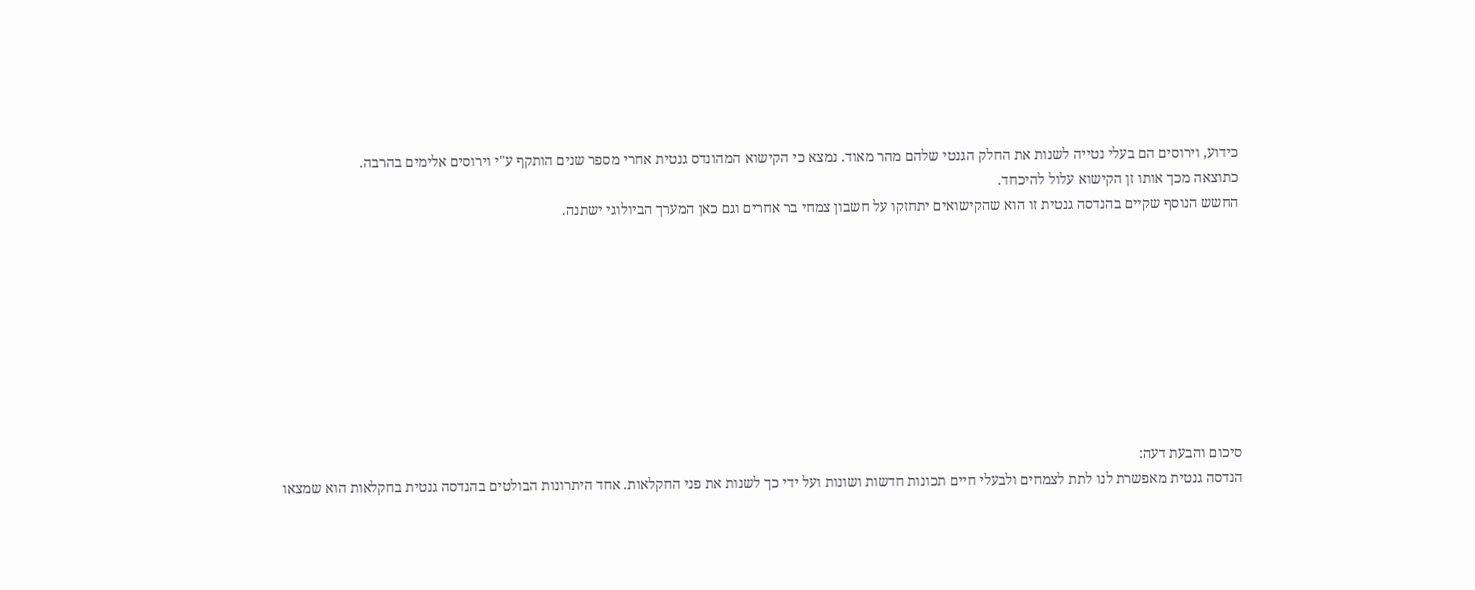כידוע, וירוסים הם בעלי נטייה לשנות את החלק הגנטי שלהם מהר מאוד. נמצא כי הקישוא המהונדס גנטית אחרי מספר שנים הותקף ע"י וירוסים אלימים בהרבה.
כתוצאה מכך אותו זן הקישוא עלול להיכחד.
החשש הנוסף שקיים בהנדסה גנטית זו הוא שהקישואים יתחזקו על חשבון צמחי בר אחרים וגם כאן המערך הביולוגי ישתנה.









סיכום והבעת דעה:
הנדסה גנטית מאפשרת לנו לתת לצמחים ולבעלי חיים תכונות חדשות ושונות ועל ידי כך לשנות את פני החקלאות. אחד היתרונות הבולטים בהנדסה גנטית בחקלאות הוא שמצאו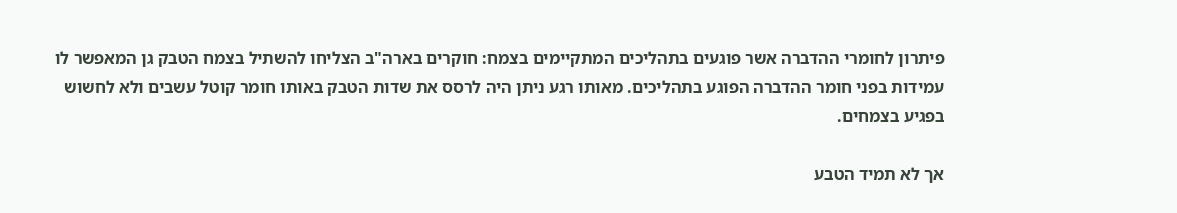פיתרון לחומרי ההדברה אשר פוגעים בתהליכים המתקיימים בצמח: חוקרים בארה"ב הצליחו להשתיל בצמח הטבק גן המאפשר לו עמידות בפני חומר ההדברה הפוגע בתהליכים. מאותו רגע ניתן היה לרסס את שדות הטבק באותו חומר קוטל עשבים ולא לחשוש בפגיע בצמחים.

אך לא תמיד הטבע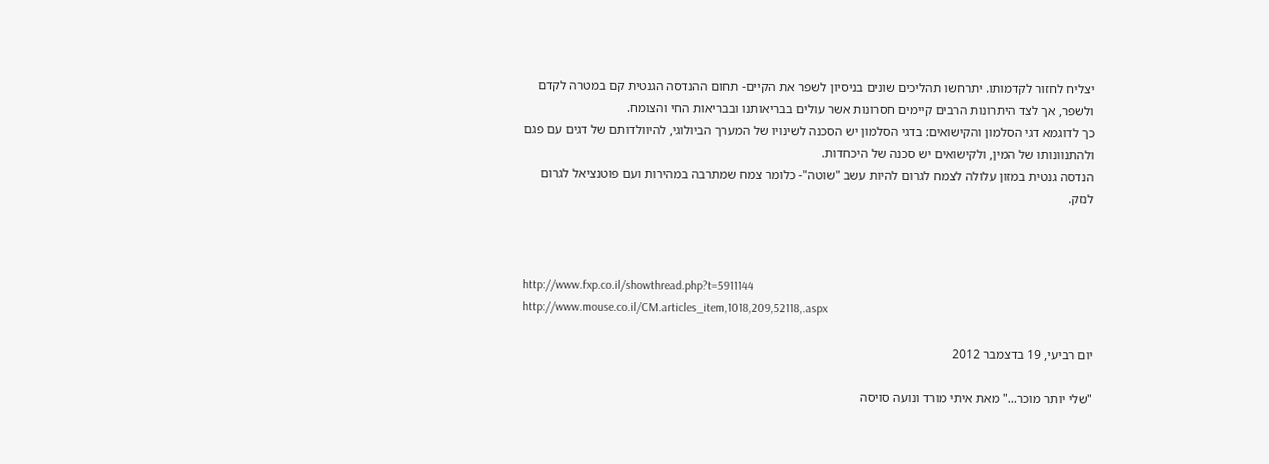יצליח לחזור לקדמותו. יתרחשו תהליכים שונים בניסיון לשפר את הקיים- תחום ההנדסה הגנטית קם במטרה לקדם ולשפר, אך לצד היתרונות הרבים קיימים חסרונות אשר עולים בבריאותנו ובבריאות החי והצומח.
כך לדוגמא דגי הסלמון והקישואים: בדגי הסלמון יש הסכנה לשינויו של המערך הביולוגי, להיוולדותם של דגים עם פגם ולהתנוונותו של המין, ולקישואים יש סכנה של היכחדות.
הנדסה גנטית במזון עלולה לצמח לגרום להיות עשב "שוטה"- כלומר צמח שמתרבה במהירות ועם פוטנציאל לגרום לנזק.



http://www.fxp.co.il/showthread.php?t=5911144
http://www.mouse.co.il/CM.articles_item,1018,209,52118,.aspx

יום רביעי, 19 בדצמבר 2012

"שלי יותר מוכר..." מאת איתי מורד ונועה סויסה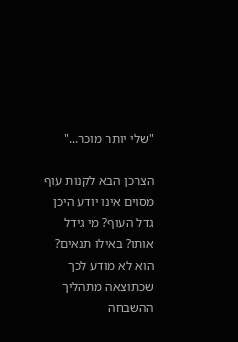"שלי יותר מוכר..."

הצרכן הבא לקנות עוף מסוים אינו יודע היכן גדל העוף? מי גידל אותו? באילו תנאים? הוא לא מודע לכך שכתוצאה מתהליך ההשבחה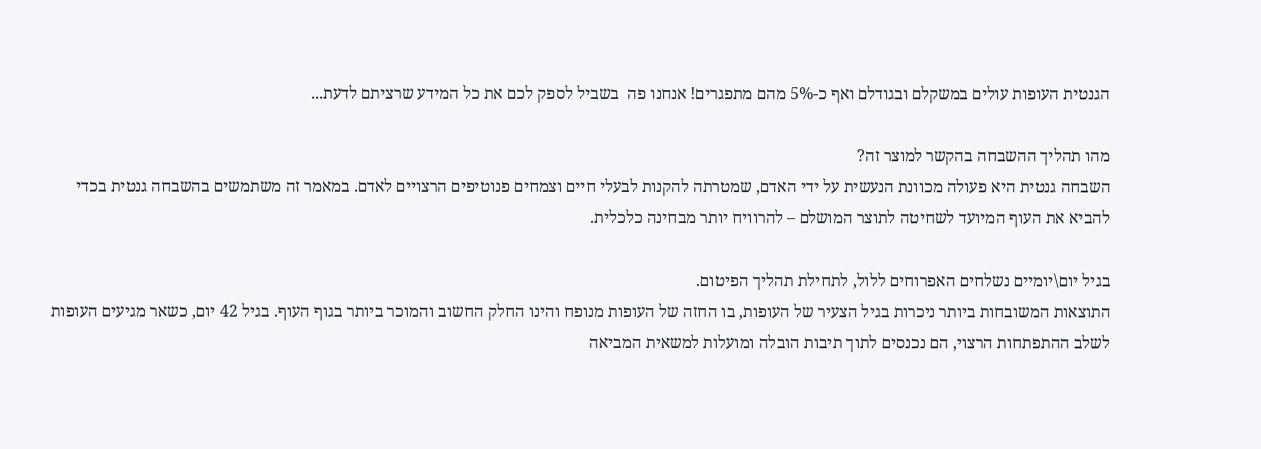הגנטית העופות עולים במשקלם ובגודלם ואף כ-5% מהם מתפגרים! אנחנו פה  בשביל לספק לכם את כל המידע שרציתם לדעת...

מהו תהליך ההשבחה בהקשר למוצר זה?
השבחה גנטית היא פעולה מכוונת הנעשית על ידי האדם, שמטרתה להקנות לבעלי חיים וצמחים פנוטיפים הרצויים לאדם. במאמר זה משתמשים בהשבחה גנטית בכדי להביא את העוף המיועד לשחיטה לתוצר המושלם – להרוויח יותר מבחינה כלכלית.

בגיל יום\יומיים נשלחים האפרוחים ללול, לתחילת תהליך הפיטום.
התוצאות המשובחות ביותר ניכרות בגיל הצעיר של העופות, בו החזה של העופות מנופח והינו החלק החשוב והמוכר ביותר בגוף העוף. בגיל 42 יום, כשאר מגיעים העופות לשלב ההתפתחות הרצוי, הם נכנסים לתוך תיבות הובלה ומועלות למשאית המביאה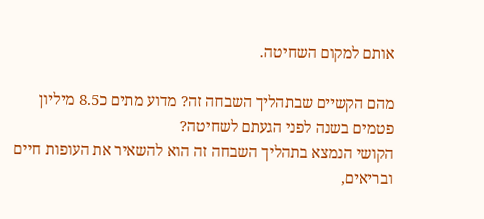אותם למקום השחיטה.

מהם הקשיים שבתהליך השבחה זה? מדוע מתים כ8.5 מיליון פטמים בשנה לפני הגעתם לשחיטה?
הקושי הנמצא בתהליך השבחה זה הוא להשאיר את העופות חיים ובריאים,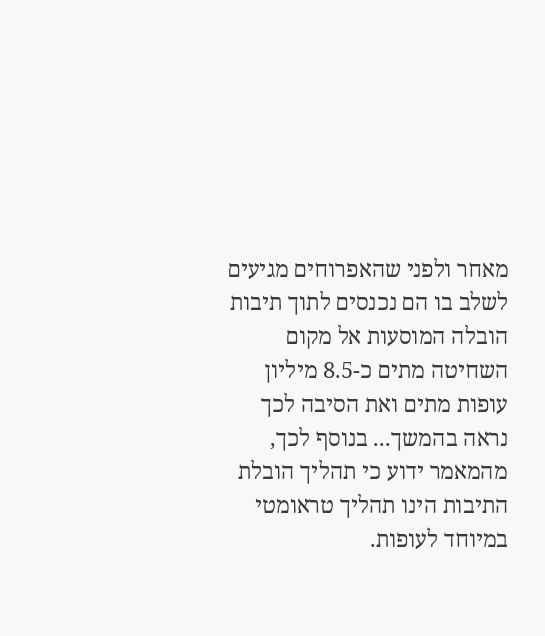מאחר ולפני שהאפרוחים מגיעים לשלב בו הם נכנסים לתוך תיבות הובלה המוסעות אל מקום השחיטה מתים כ-8.5 מיליון עופות מתים ואת הסיבה לכך נראה בהמשך... בנוסף לכך, מהמאמר ידוע כי תהליך הובלת התיבות הינו תהליך טראומטי במיוחד לעופות.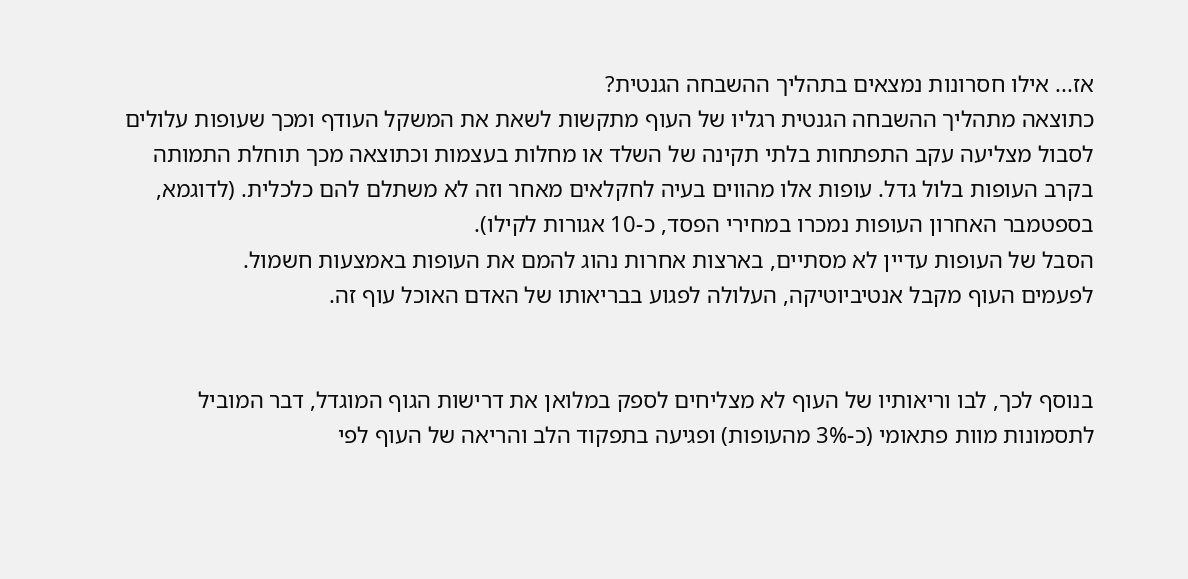אז... אילו חסרונות נמצאים בתהליך ההשבחה הגנטית?
כתוצאה מתהליך ההשבחה הגנטית רגליו של העוף מתקשות לשאת את המשקל העודף ומכך שעופות עלולים לסבול מצליעה עקב התפתחות בלתי תקינה של השלד או מחלות בעצמות וכתוצאה מכך תוחלת התמותה בקרב העופות בלול גדל. עופות אלו מהווים בעיה לחקלאים מאחר וזה לא משתלם להם כלכלית. (לדוגמא, בספטמבר האחרון העופות נמכרו במחירי הפסד, כ-10 אגורות לקילו).
הסבל של העופות עדיין לא מסתיים, בארצות אחרות נהוג להמם את העופות באמצעות חשמול.
לפעמים העוף מקבל אנטיביוטיקה, העלולה לפגוע בבריאותו של האדם האוכל עוף זה.


בנוסף לכך, לבו וריאותיו של העוף לא מצליחים לספק במלואן את דרישות הגוף המוגדל, דבר המוביל לתסמונות מוות פתאומי (כ-3% מהעופות) ופגיעה בתפקוד הלב והריאה של העוף לפי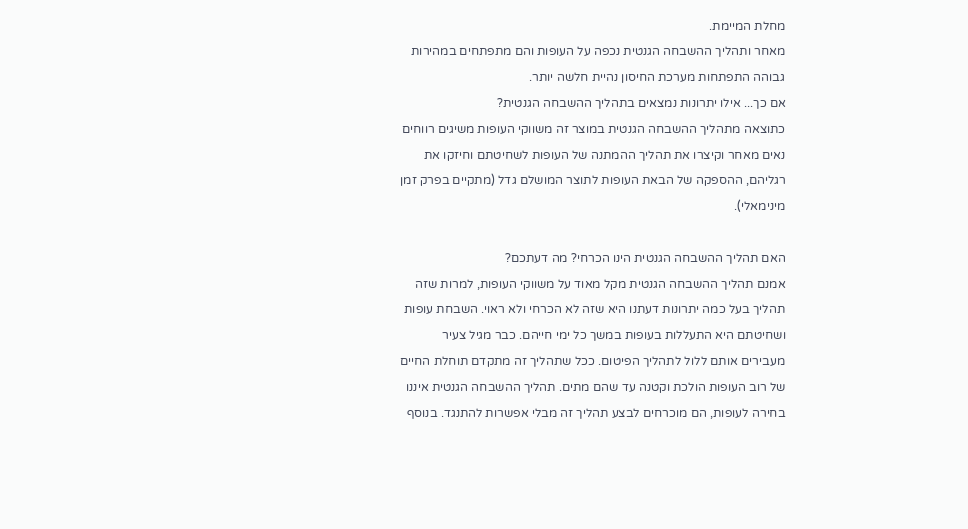מחלת המיימת.
מאחר ותהליך ההשבחה הגנטית נכפה על העופות והם מתפתחים במהירות גבוהה התפתחות מערכת החיסון נהיית חלשה יותר.
אם כך... אילו יתרונות נמצאים בתהליך ההשבחה הגנטית?
כתוצאה מתהליך ההשבחה הגנטית במוצר זה משווקי העופות משיגים רווחים נאים מאחר וקיצרו את תהליך ההמתנה של העופות לשחיטתם וחיזקו את רגליהם, ההספקה של הבאת העופות לתוצר המושלם גדל (מתקיים בפרק זמן מינימאלי).

האם תהליך ההשבחה הגנטית הינו הכרחי? מה דעתכם?
אמנם תהליך ההשבחה הגנטית מקל מאוד על משווקי העופות, למרות שזה תהליך בעל כמה יתרונות דעתנו היא שזה לא הכרחי ולא ראוי. השבחת עופות ושחיטתם היא התעללות בעופות במשך כל ימי חייהם. כבר מגיל צעיר מעבירים אותם ללול לתהליך הפיטום. ככל שתהליך זה מתקדם תוחלת החיים של רוב העופות הולכת וקטנה עד שהם מתים. תהליך ההשבחה הגנטית איננו בחירה לעופות, הם מוכרחים לבצע תהליך זה מבלי אפשרות להתנגד. בנוסף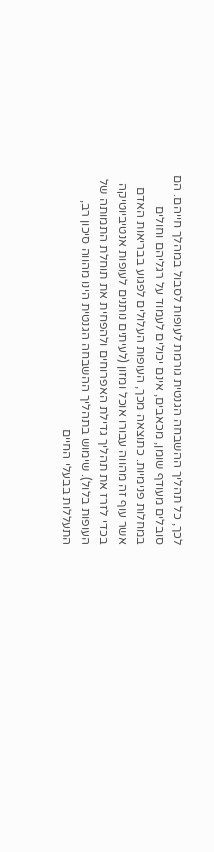לכך, כל תהליך ההשבחה הגנטית גורמת לעופות לסבול במהלך חייהם. הם סובלים מעודף שומן, מכאבים, אינם יכולים לעמוד על רגליהם וחולים במחלות פנימיות. כתוצאה מכך, העופות העלולים לפגוע בבריאות האדם אשר עוף זה מהווה עבורו אוכל ומזון (לעיתים נותנים לעופות אנטיביוטיקה בכדי לזרז את תהליך גדילת האפרוחים ולהפחית את תוחלת התמותה של העופות בלול). שימוש בתהליך ההשבחה הגנטית הינו מהווה סיכון רב, התעללות בבעלי החיים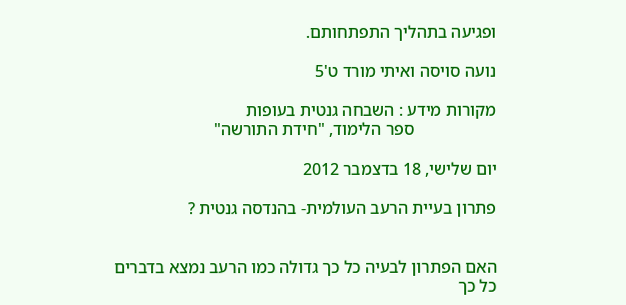ופגיעה בתהליך התפתחותם.

נועה סויסה ואיתי מורד ט'5

מקורות מידע : השבחה גנטית בעופות
                   ספר הלימוד, "חידת התורשה"

יום שלישי, 18 בדצמבר 2012

פתרון בעיית הרעב העולמית- בהנדסה גנטית ?


האם הפתרון לבעיה כל כך גדולה כמו הרעב נמצא בדברים כל כך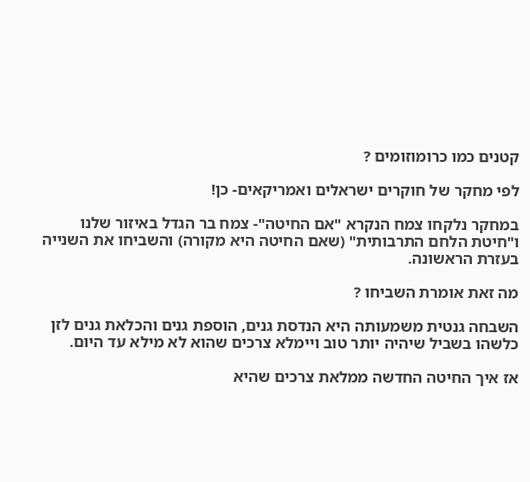קטנים כמו כרומוזומים ?

לפי מחקר של חוקרים ישראלים ואמריקאים- כן!

במחקר נלקחו צמח הנקרא "אם החיטה"- צמח בר הגדל באיזור שלנו ו"חיטת הלחם התרבותית" (שאם החיטה היא מקורה) והשביחו את השנייה בעזרת הראשונה.

מה זאת אומרת השביחו ?

השבחה גנטית משמעותה היא הנדסת גנים, הוספת גנים והכלאת גנים לזן כלשהו בשביל שיהיה יותר טוב ויימלא צרכים שהוא לא מילא עד היום.

אז איך החיטה החדשה ממלאת צרכים שהיא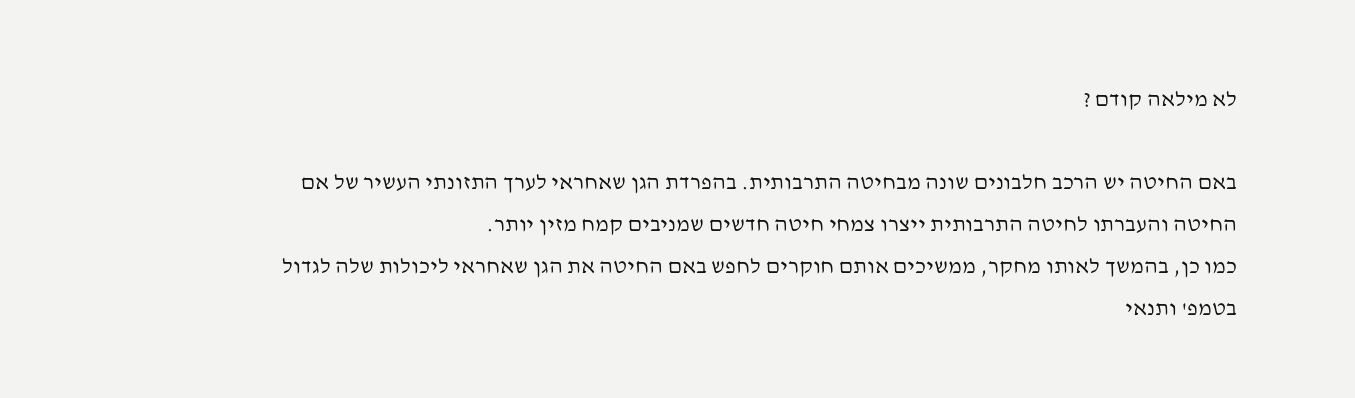לא מילאה קודם ?

באם החיטה יש הרכב חלבונים שונה מבחיטה התרבותית. בהפרדת הגן שאחראי לערך התזונתי העשיר של אם החיטה והעברתו לחיטה התרבותית ייצרו צמחי חיטה חדשים שמניבים קמח מזין יותר.
כמו כן, בהמשך לאותו מחקר, ממשיכים אותם חוקרים לחפש באם החיטה את הגן שאחראי ליכולות שלה לגדול בטמפ' ותנאי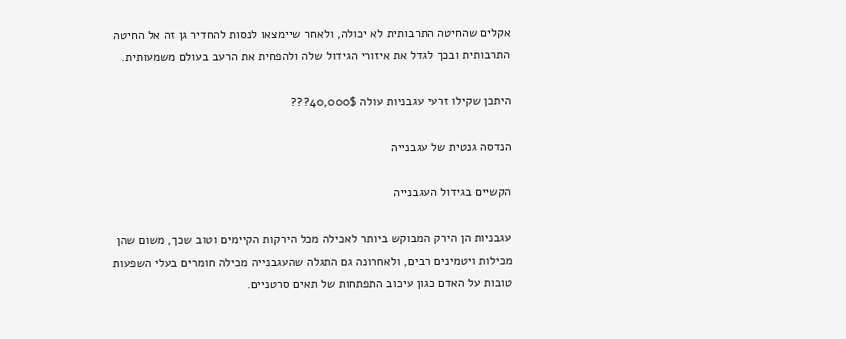אקלים שהחיטה התרבותית לא יכולה, ולאחר שיימצאו לנסות להחדיר גן זה אל החיטה התרבותית ובכך לגדל את איזורי הגידול שלה ולהפחית את הרעב בעולם משמעותית.

היתכן שקילו זרעי עגבניות עולה 40,000$???

הנדסה גנטית של עגבנייה

הקשיים בגידול העגבנייה

עגבניות הן הירק המבוקש ביותר לאכילה מכל הירקות הקיימים וטוב שכך, משום שהן מכילות ויטמינים רבים, ולאחרונה גם התגלה שהעגבנייה מכילה חומרים בעלי השפעות טובות על האדם כגון עיכוב התפתחות של תאים סרטניים.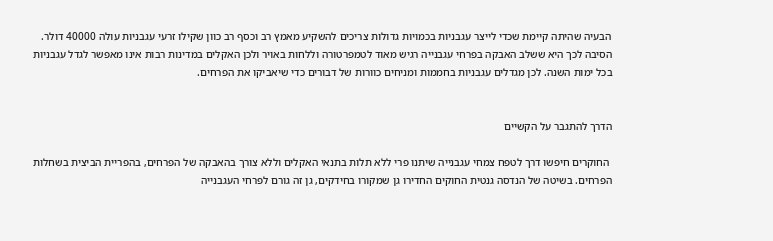הבעיה שהיתה קיימת שכדי לייצר עגבניות בכמויות גדולות צריכים להשקיע מאמץ רב וכסף רב כוון שקילו זרעי עגבניות עולה 40000 דולר. הסיבה לכך היא ששלב האבקה בפרחי עגבנייה רגיש מאוד לטמפרטורה וללחות באויר ולכן האקלים במדינות רבות אינו מאפשר לגדל עגבניות בכל ימות השנה. לכן מגדלים עגבניות בחממות ומניחים כוורות של דבורים כדי שיאביקו את הפרחים.


הדרך להתגבר על הקשיים

 החוקרים חיפשו דרך לטפח צמחי עגבנייה שיתנו פרי ללא תלות בתנאי האקלים וללא צורך בהאבקה של הפרחים, בהפריית הביצית בשחלות הפרחים. בשיטה של הנדסה גנטית החוקים החדירו גן שמקורו בחידקים, גן זה גורם לפרחי העגבנייה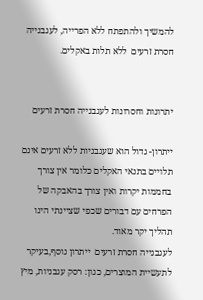להמשיך ולהתפתח ללא הפרייה, לעגבנייה חסרת זרעים  ללא תלות באקלים.


יתרונות וחסרונות לעגבנייה חסרת זרעים

ייתרון- גדול הוא שעגבניות ללא זרעים אינם תלויים בתנאי האקלים כלומר אין צורך בחממות יקרות ואין צורך בהאבקה של הפרחים עם דבורים שכפי שציינתי הינו תהליך יקר מאוד.
לעגבנייה חסרת זרעים  ייתרון נוסף,בעיקר לתעשיית המוצרים, כגון: רסק עגבניות, מיץ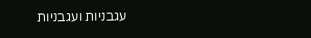עגבניות ועגבניות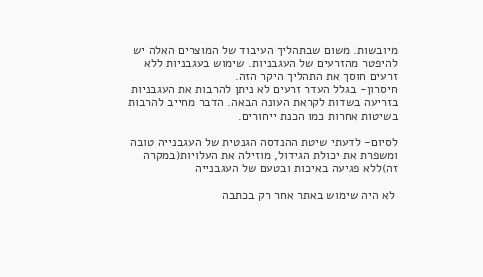מיובשות. משום שבתהליך העיבוד של המוצרים האלה יש להיפטר מהזרעים של העגבניות. שימוש בעגבניות ללא זרעים חוסך את התהליך היקר הזה.
חיסרון- בגלל העדר זרעים לא ניתן להרבות את העגבניות בזריעה בשדות לקראת העונה הבאה. הדבר מחייב להרבות בשיטות אחרות כמו הכנת ייחורים.

לסיום- לדעתי שיטת ההנדסה הגנטית של העגבנייה טובה ומשפרת את יכולת הגידול, מוזילה את העלויות(במקרה זה)ללא פגיעה באיכות ובטעם של העגבנייה

 לא היה שימוש באתר אחר רק בכתבה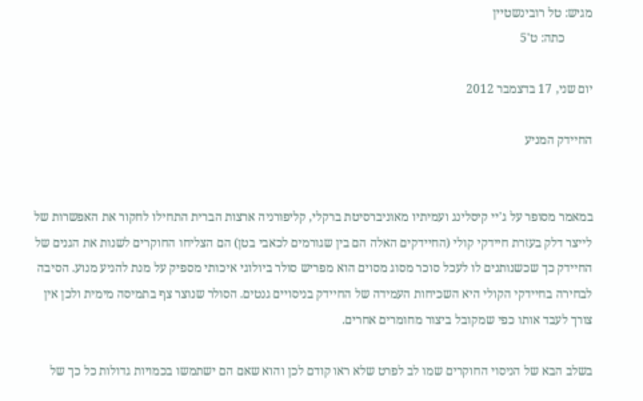מגיש: טל רובינשטיין
         כתה: ט'5

יום שני, 17 בדצמבר 2012

החיידק המניע


במאמר מסופר על ג'יי קיסלינג ועמיתיו מאוניברסיטת ברקלי, קליפורניה ארצות הברית התחילו לחקור את האפשרות של לייצר דלק בעזרת חיידקי קולי (החיידקים האלה הם בין שגורמים לכאבי בטן) הם הצליחו החוקרים לשנות את הגנים של החיידק כך שכשנותנים לו לעכל סוכר מסוג מסוים הוא מפריש סולר ביולוגי איכותי מספיק על מנת להניע מנוע. הסיבה לבחירה בחיידקי הקולי היא השכיחות העמידה של החיידק בניסויים גנטים. הסולר שנוצר צף בתמיסה מימית ולכן אין צורך לעבד אותו כפי שמקובל ביצור מחומרים אחרים.

בשלב הבא של הניסוי החוקרים שמו לב לפרט שלא ראו קודם לכן והוא שאם הם ישתמשו בכמויות גדולות כל כך של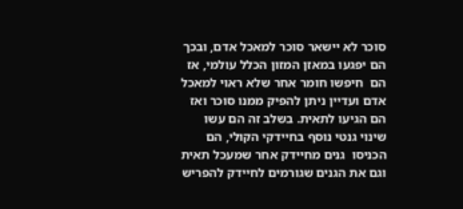סוכר לא יישאר סוכר למאכל אדם, ובכך הם יפגעו במאזן המזון הכלל עולמי, אז הם  חיפשו חומר אחר שלא ראוי למאכל אדם ועדיין ניתן להפיק ממנו סוכר ואז הם הגיעו לתאית. בשלב זה הם עשו שינוי גנטי נוסף בחיידקי הקולי, הם הכניסו  גנים מחיידק אחר שמעכל תאית וגם את הגנים שגורמים לחיידק להפריש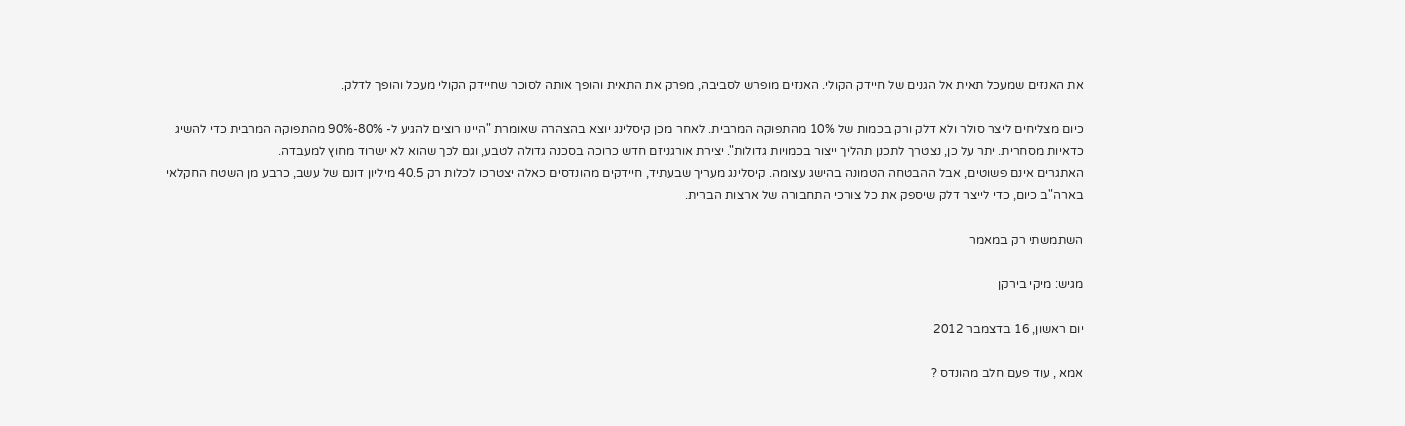את האנזים שמעכל תאית אל הגנים של חיידק הקולי. האנזים מופרש לסביבה, מפרק את התאית והופך אותה לסוכר שחיידק הקולי מעכל והופך לדלק.

כיום מצליחים ליצר סולר ולא דלק ורק בכמות של 10% מהתפוקה המרבית. לאחר מכן קיסלינג יוצא בהצהרה שאומרת "היינו רוצים להגיע ל- 80%-90% מהתפוקה המרבית כדי להשיג כדאיות מסחרית. יתר על כן, נצטרך לתכנן תהליך ייצור בכמויות גדולות". יצירת אורגניזם חדש כרוכה בסכנה גדולה לטבע, וגם לכך שהוא לא ישרוד מחוץ למעבדה.
האתגרים אינם פשוטים, אבל ההבטחה הטמונה בהישג עצומה. קיסלינג מעריך שבעתיד, חיידקים מהונדסים כאלה יצטרכו לכלות רק 40.5 מיליון דונם של עשב, כרבע מן השטח החקלאי בארה"ב כיום, כדי לייצר דלק שיספק את כל צורכי התחבורה של ארצות הברית.

השתמשתי רק במאמר

מגיש: מיקי בירקן

יום ראשון, 16 בדצמבר 2012

אמא , עוד פעם חלב מהונדס ?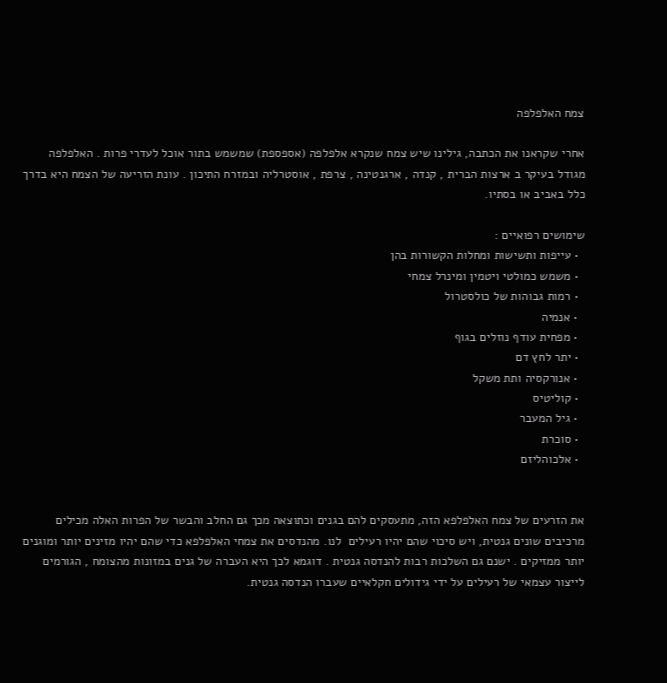צמח האלפלפה

אחרי שקראנו את הכתבה, גילינו שיש צמח שנקרא אלפלפה (אספספת) שמשמש בתור אוכל לעדרי פרות . האלפלפה מגודל בעיקר ב ארצות הברית , קנדה , ארגנטינה , צרפת , אוסטרליה ובמזרח התיכון . עונת הזריעה של הצמח היא בדרך כלל באביב או בסתיו.

שימושים רפואיים :
  • עייפות ותשישות ומחלות הקשורות בהן
  • משמש כמולטי ויטמין ומינרל צמחי
  • רמות גבוהות של כולסטרול
  • אנמיה
  • מפחית עודף נוזלים בגוף
  • יתר לחץ דם
  • אנורקסיה ותת משקל
  • קוליטיס
  • גיל המעבר
  • סוכרת
  • אלכוהליזם


את הזרעים של צמח האלפלפא הזה, מתעסקים להם בגנים וכתוצאה מכך גם החלב והבשר של הפרות האלה מכילים מרכיבים שונים גנטית, ויש סיכוי שהם יהיו רעילים  לנו. מהנדסים את צמחי האלפלפא כדי שהם יהיו מזינים יותר ומוגנים יותר ממזיקים . ישנם גם השלכות רבות להנדסה גנטית . דוגמא לכך היא העברה של גנים במזונות מהצומח , הגורמים לייצור עצמאי של רעילים על ידי גידולים חקלאיים שעברו הנדסה גנטית.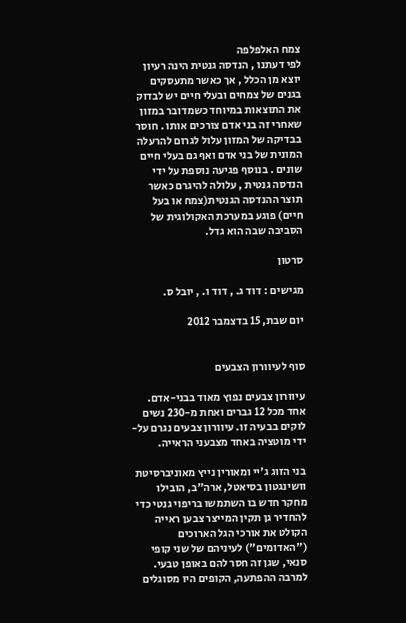צמח האלפלפה
לפי דעתנו , הנדסה גנטית הינה רעיון יוצא מן הכלל , אך כאשר מתעסקים בגנים של צמחים ובעלי חיים יש לבדוק את התוצאות במיוחד כשמדובר במזון שאחרי זה בני אדם צורכים אותו . חוסר בבדיקה של המזון עלול לגרום להרעלה המונית של בני אדם ואף גם בעלי חיים שונים . בנוסף פגיעה נוספת על ידי הנדסה גנטית , עלולה להיגרם כאשר תוצר ההנדסה הגנטית(צמח או בעל חיים) פוגע במערכת האקולוגית של הסביבה שבה הוא גדל.

סרטון

מגישים : דוד ג. , דוד ו. , יובל ס.

יום שבת, 15 בדצמבר 2012


סוף לעיוורון הצבעים

עיוורון צבעים נפוץ מאוד בבני-אדם. אחד מכל 12 גברים ואחת מ-230 נשים לוקים בבעיה זו. עיוורון צבעים נגרם על-ידי מוטציה באחד מצבעני הראייה.

בני הזוג ג'יי ומאורין נייץ מאוניברסיטת וושינגטון בסיאטל, ארה"ב, הובילו מחקר חדש בו השתמשו בריפוי גנטי כדי להחדיר גן תקין המייצר צבען ראייה הקולט את אורכי הגל הארוכים ("האדומים") לעיניהם של שני קופי סנאי, שגן זה חסר להם באופן טבעי. למרבה ההפתעה, הקופים היו מסוגלים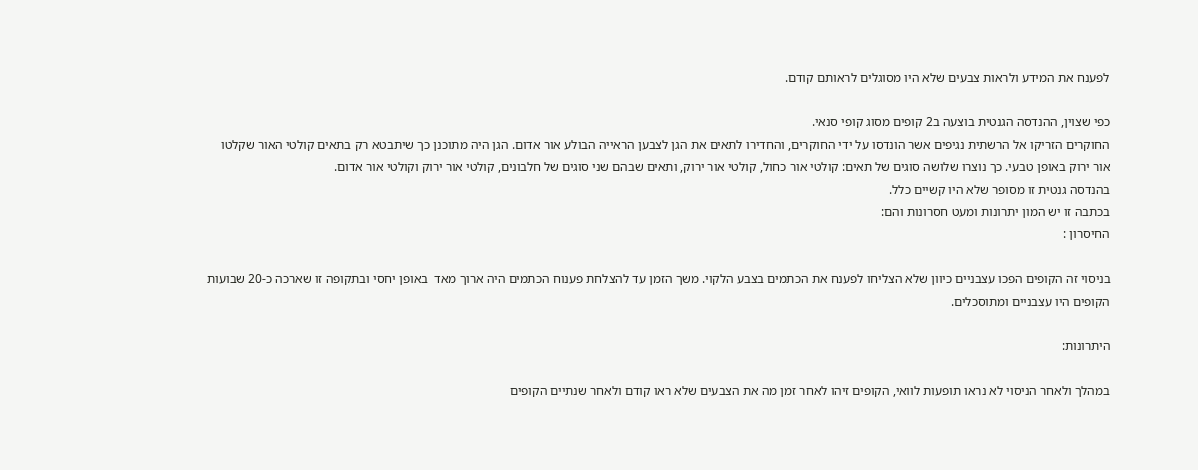לפענח את המידע ולראות צבעים שלא היו מסוגלים לראותם קודם.

כפי שצוין, ההנדסה הגנטית בוצעה ב2 קופים מסוג קופי סנאי.
החוקרים הזריקו אל הרשתית נגיפים אשר הונדסו על ידי החוקרים, והחדירו לתאים את הגן לצבען הראייה הבולע אור אדום. הגן היה מתוכנן כך שיתבטא רק בתאים קולטי האור שקלטו אור ירוק באופן טבעי. כך נוצרו שלושה סוגים של תאים: קולטי אור כחול, קולטי אור ירוק, ותאים שבהם שני סוגים של חלבונים, קולטי אור ירוק וקולטי אור אדום.
בהנדסה גנטית זו מסופר שלא היו קשיים כלל.
בכתבה זו יש המון יתרונות ומעט חסרונות והם:
החיסרון :

בניסוי זה הקופים הפכו עצבניים כיוון שלא הצליחו לפענח את הכתמים בצבע הלקוי. משך הזמן עד להצלחת פענוח הכתמים היה ארוך מאד  באופן יחסי ובתקופה זו שארכה כ-20 שבועות הקופים היו עצבניים ומתוסכלים.

היתרונות:

במהלך ולאחר הניסוי לא נראו תופעות לוואי, הקופים זיהו לאחר זמן מה את הצבעים שלא ראו קודם ולאחר שנתיים הקופים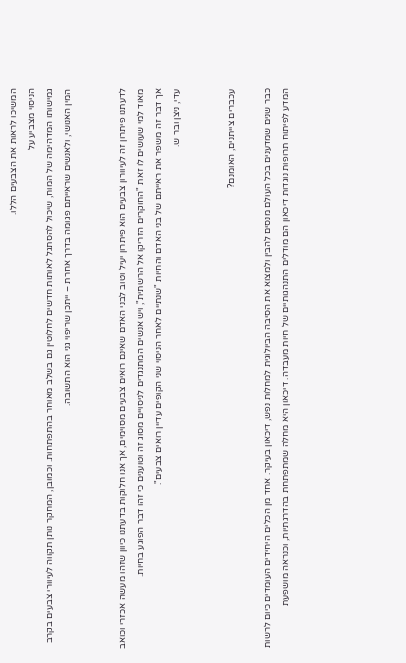המשיכו לראות את הצבעים הללו.
הניסוי מצביע על
גמישותו המדהימה של המוח, שיכול להסתגל לאותות חדשים לחלוטין גם בשלב מאוחר בהתפתחות. וכמובן, המחקר נותן תקווה לעיוורי צבעים בקרב המין האנושי, ולאנשים שראייתם פגומה בדרך אחרת – ייתכן שריפוי גני הוא התשובה.


לדעתנו פיתרון זה לעיוורון צבעים הוא פיתרון יעיל וטוב לבני האדם שאינם רואים צבעים מסוימים, אך אנו חלוקות בדעתנו כיוון שזהו מעשה אכזרי וכואב מאוד למי שעושים לו זאת "החוקרים הזריקו אל הרשתית", ויש אנשים המתנגדים לניסויים מסוג זה וטוענים כי זהו דבר הפוגע בחיות.
אך דבר זה משפר את ראייתם של בני האדם והחיות "שנתיים לאחר הניסוי שני הקופים עדיין רואים צבעים".
עדי, ניצן ובר ש.


עכברים צייתנים, האומנם?

כבר שנים שמדענים בכל העולם מנסים להבין ולמצוא את הסיבה הביולוגית למחלות נפש, דיכאון בעיקר. אחד מן הכלים היחידים העומדים כיום לרשות המדע לפיתוח תרופות נוגדות דיכאון הם מודלים התנהגותיים של חיות מעבדה. דיכאון היא מחלה שמתפתחת בהדרגתיות, וכנראה מושפעת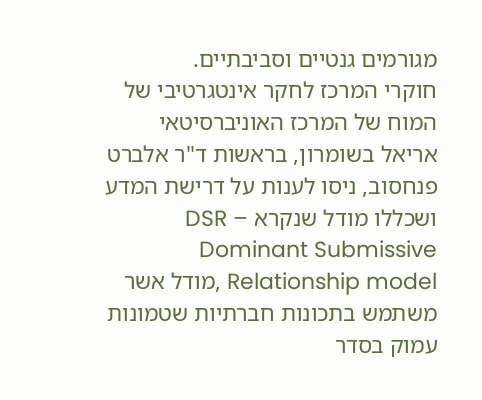מגורמים גנטיים וסביבתיים.
חוקרי המרכז לחקר אינטגרטיבי של המוח של המרכז האוניברסיטאי אריאל בשומרון, בראשות ד"ר אלברט פנחסוב, ניסו לענות על דרישת המדע ושכללו מודל שנקרא DSR – Dominant Submissive Relationship model ,מודל אשר משתמש בתכונות חברתיות שטמונות עמוק בסדר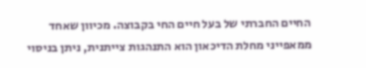החיים החברתי של בעל חיים החי בקבוצה. מכיוון שאחד ממאפייני מחלת הדיכאון הוא התנהגות צייתנית, ניתן בניסוי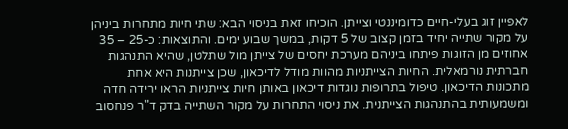לאפיין זוג בעלי-חיים כדומיננטי וצייתן. הוכיחו זאת בניסוי הבא: שתי חיות מתחרות ביניהן על מקור שתייה יחיד בזמן קצוב של 5 דקות, במשך שבוע ימים. והתוצאות: כ-25 – 35 אחוזים מן הזוגות פיתחו ביניהם מערכת יחסים של צייתן מול שתלטן, שהיא התנהגות חברתית נורמאלית. החיות הצייתניות מהוות מודל לדיכאון, שכן צייתנות היא אחת מתכונות הדיכאון. טיפול בתרופות נוגדות דיכאון באותן חיות צייתניות הראו ירידה חדה ומשמעותית בהתנהגות הצייתנית. את ניסוי התחרות על מקור השתייה בדק ד"ר פנחסוב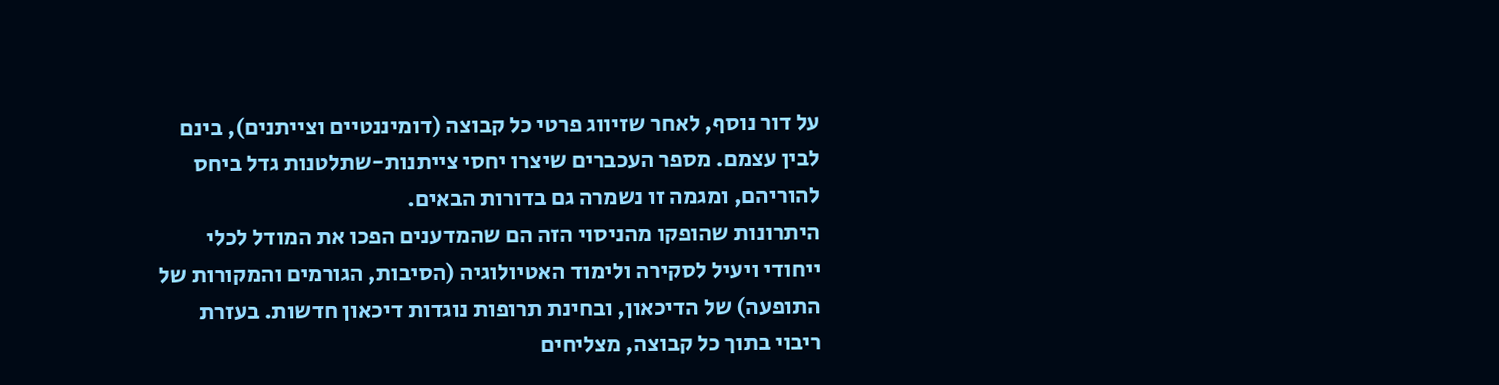על דור נוסף, לאחר שזיווג פרטי כל קבוצה (דומיננטיים וצייתנים), בינם לבין עצמם. מספר העכברים שיצרו יחסי צייתנות-שתלטנות גדל ביחס להוריהם, ומגמה זו נשמרה גם בדורות הבאים.
היתרונות שהופקו מהניסוי הזה הם שהמדענים הפכו את המודל לכלי ייחודי ויעיל לסקירה ולימוד האטיולוגיה (הסיבות, הגורמים והמקורות של התופעה) של הדיכאון, ובחינת תרופות נוגדות דיכאון חדשות. בעזרת ריבוי בתוך כל קבוצה, מצליחים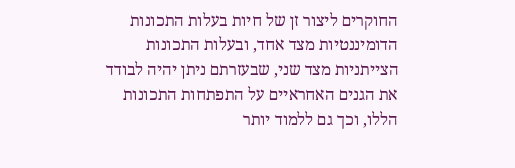החוקרים ליצור זן של חיות בעלות התכונות הדומיננטיות מצד אחד, ובעלות התכונות הצייתניות מצד שני, שבעזרתם ניתן יהיה לבודד את הגנים האחראיים על התפתחות התכונות הללו, וכך גם ללמוד יותר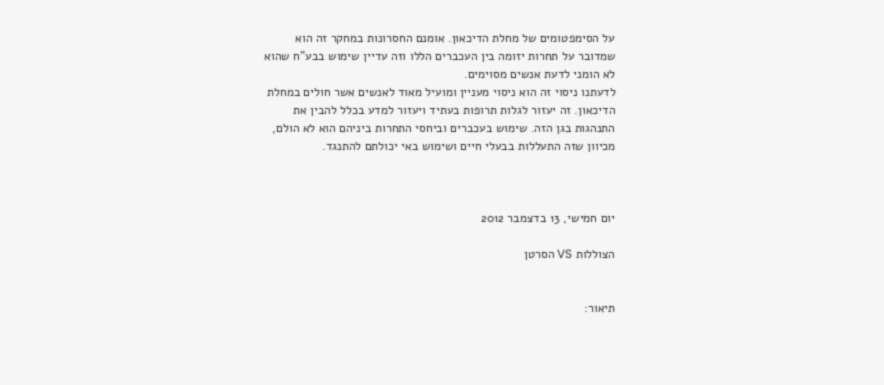על הסימפטומים של מחלת הדיכאון. אומנם החסרונות במחקר זה הוא שמדובר על תחרות יזומה בין העכברים הללו וזה עדיין שימוש בבע"ח שהוא לא הומני לדעת אנשים מסוימים.
לדעתנו ניסוי זה הוא ניסוי מעניין ומועיל מאוד לאנשים אשר חולים במחלת הדיכאון. זה יעזור לגלות תרופות בעתיד ויעזור למדע בכלל להבין את התנהגות בגן הזה. שימוש בעכברים וביחסי התחרות ביניהם הוא לא הולם, מכיוון שזה התעללות בבעלי חיים ושימוש באי יכולתם להתנגד.



יום חמישי, 13 בדצמבר 2012

הצוללות VS הסרטן


תיאור: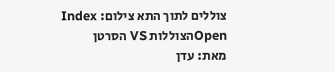צוללים לתוך התא צילום: Index Openהצוללות VS הסרטן
מאת: עדן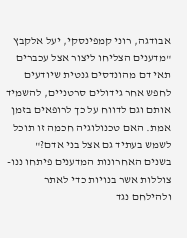אבודגה, רוני קמפינסקי, יעל אלקבץ
"מדענים הצליחו ליצור אצל עכברים תאי דם מהונדסים גנטית שיודעים לחפש אחר גידולים סרטניים, להשמיד אותם וגם לדווח על כך לרופאים בזמן אמת. האם טכנולוגיה חכמה זו תוכל לשמש בעתיד גם אצל בני אדם?"
בשנים האחרונות המדענים פיתחו ננו-צוללות אשר בנויות כדי לאתר ולהילחם נגד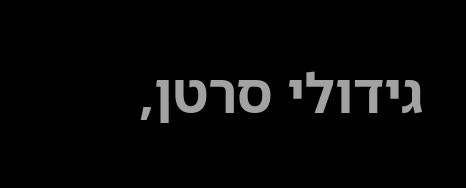גידולי סרטן,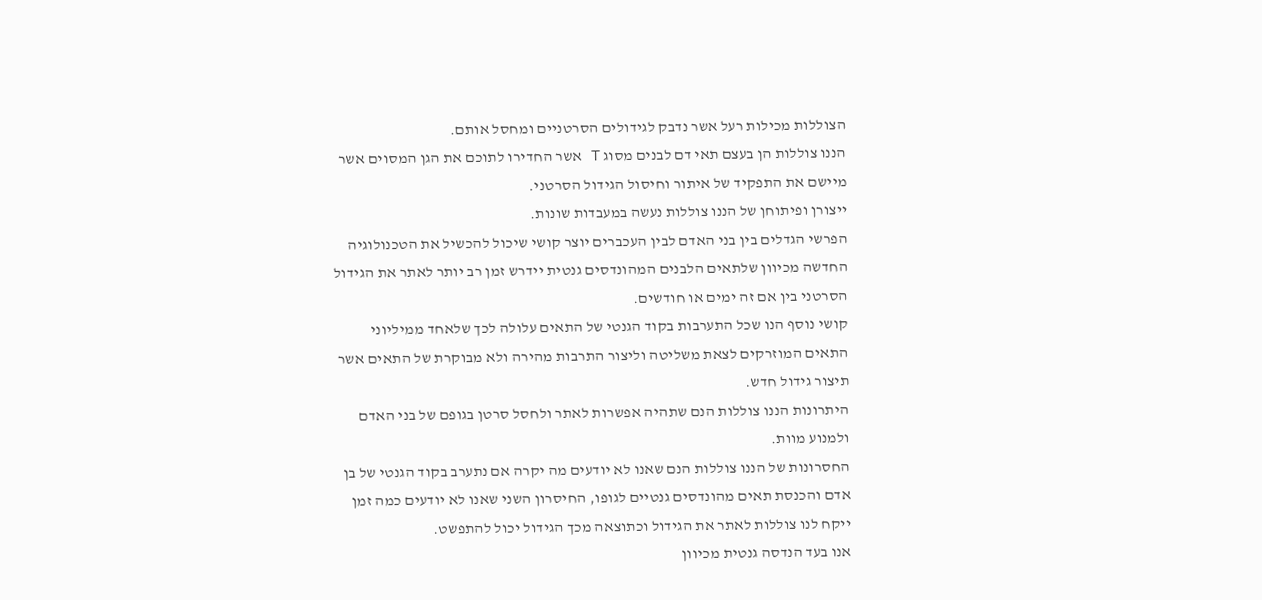הצוללות מכילות רעל אשר נדבק לגידולים הסרטניים ומחסל אותם.
הננו צוללות הן בעצם תאי דם לבנים מסוג T אשר החדירו לתוכם את הגן המסוים אשר מיישם את התפקיד של איתור וחיסול הגידול הסרטני.
ייצורן ופיתוחן של הננו צוללות נעשה במעבדות שונות.
הפרשי הגדלים בין בני האדם לבין העכברים יוצר קושי שיכול להכשיל את הטכנולוגיה החדשה מכיוון שלתאים הלבנים המהונדסים גנטית יידרש זמן רב יותר לאתר את הגידול הסרטני בין אם זה ימים או חודשים.
קושי נוסף הנו שכל התערבות בקוד הגנטי של התאים עלולה לכך שלאחד ממיליוני התאים המוזרקים לצאת משליטה וליצור התרבות מהירה ולא מבוקרת של התאים אשר תיצור גידול חדש.
היתרונות הננו צוללות הנם שתהיה אפשרות לאתר ולחסל סרטן בגופם של בני האדם ולמנוע מוות.
החסרונות של הננו צוללות הנם שאנו לא יודעים מה יקרה אם נתערב בקוד הגנטי של בן אדם והכנסת תאים מהונדסים גנטיים לגופו, החיסרון השני שאנו לא יודעים כמה זמן ייקח לנו צוללות לאתר את הגידול וכתוצאה מכך הגידול יכול להתפשט.
אנו בעד הנדסה גנטית מכיוון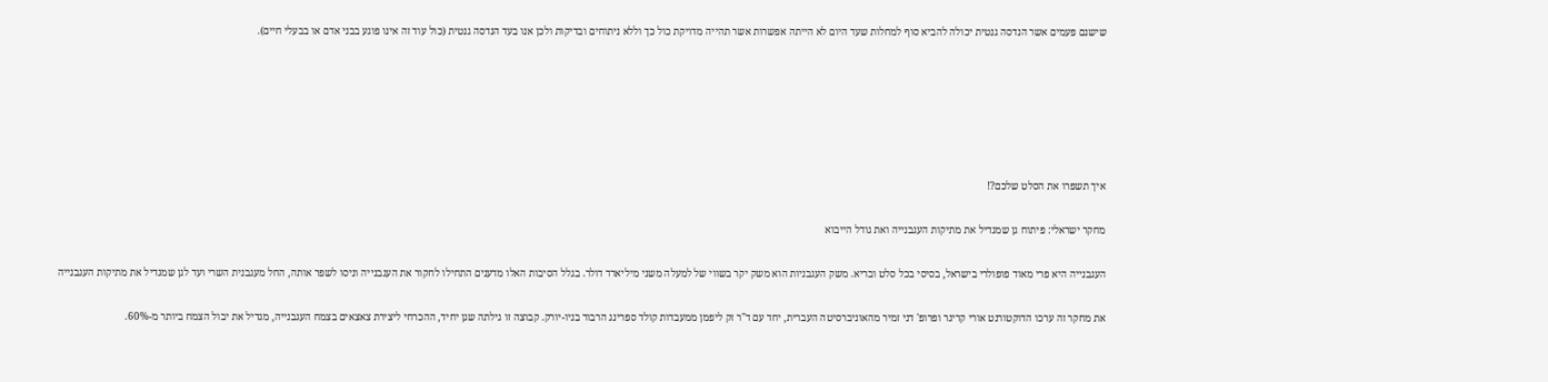שישנם פעמים אשר הנדסה גנטית יכולה להביא סוף למחלות שעד היום לא הייתה אפשרות אשר תהייה מדויקת כול כך וללא ניתוחים ובדיקות ולכן אנו בעד הנדסה גנטית (כול עוד זה אינו פוגע בבני אדם או בבעלי חיים).






איך תשפרו את הסלט שלכם?!

מחקר ישראלי: פיתוח גן שמגדיל את מתיקות העגבנייה ואת גודל הייבוא

העגבנייה היא פרי מאוד פופולרי בישראל, בסיסי בכל סלט ובריא. משק העגבניות הוא משק יקר בשווי של למעלה משני מיליארד דולר. בגלל הסיבות האלו מדענים התחילו לחקור את העגבנייה וניסו לשפר אותה, החל מעגבנית השרי ועד לגן שמגדיל את מתיקות העגבנייה

את מחקר זה ערכו הדוקטורנט אורי קריגר ופרופ' דני זמיר מהאוניברסיטה העברית, יחד עם ד"ר זק ליפמן ממעבדות קולד ספרינג הרבור בניו-יורק. קבוצה זו גילתה שגן יחיד, ההכרחי ליצירת צאצאים בצמח העגבנייה, מגדיל את יבול הצמח ביותר מ-60%.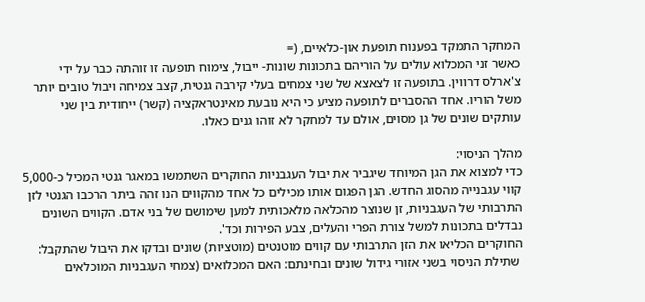המחקר התמקד בפענוח תופעת און-כלאיים, (=
כאשר זני המכלוא עולים על הוריהם בתכונות שונות- ייבול, צימוח תופעה זו זוהתה כבר על ידי צ'ארלס דרווין. בתופעה זו לצאצא של שני צמחים בעלי קירבה גנטית, קצב צמיחה ויבול טובים יותר משל הוריו. אחד ההסברים לתופעה מציע כי היא נובעת מאינטראקציה (קשר) ייחודית בין שני עותקים שונים של גן מסוים, אולם עד למחקר לא זוהו גנים כאלו.

מהלך הניסוי:
כדי למצוא את הגן המיוחד שיגביר את יבול העגבניות החוקרים השתמשו במאגר גנטי המכיל כ-5,000 קווי עגבנייה מהסוג החדש. הגן הפגום אותו מכילים כל אחד מהקווים הנו זהה ביתר הרכבו הגנטי לזן התרבותי של העגבניות, זן שנוצר מהכלאה מלאכותית למען שימושם של בני אדם. הקווים השונים נבדלים בתכונות למשל צורת הפרי והעלים, צבע הפירות וכד'.
החוקרים הכליאו את הזן התרבותי עם קווים מוטנטים (מוטציות) שונים ובדקו את היבול שהתקבל:
 שתילת הניסוי בשני אזורי גידול שונים ובחינתם: האם המכלואים (צמחי העגבניות המוכלאים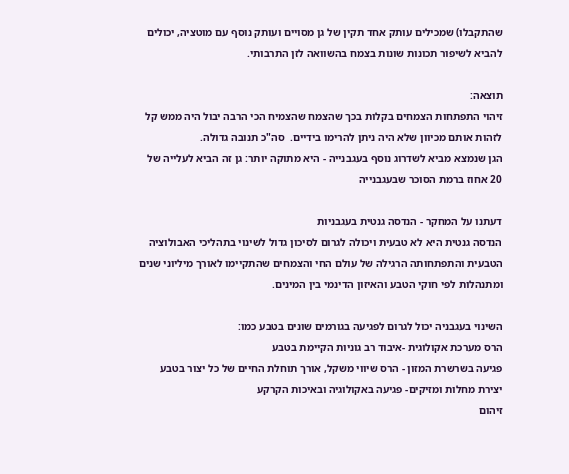שהתקבלו) שמכילים עותק אחד תקין של גן מסויים ועותק נוסף עם מוטציה, יכולים להביא לשיפור תכונות שונות בצמח בהשוואה לזן התרבותי.

תוצאה:
זיהוי התפתחות הצמחים בקלות בכך שהצמח שהצמיח הכי הרבה יבול היה ממש קל לזהות אותם מכיוון שלא היה ניתן להרימו בידיים.  סה"כ תנובה גדולה.
הגן שנמצא מביא לשדרוג נוסף בעגבנייה - היא מתוקה יותר: גן זה הביא לעלייה של 20 אחוז ברמת הסוכר שבעגבנייה

דעתנו על המחקר - הנדסה גנטית בעגבניות
הנדסה גנטית היא לא טבעית ויכולה לגרום לסיכון גדול לשינוי בתהליכי האבולוציה הטבעית והתפתחותה הרגילה של עולם החי והצמחים שהתקיימו לאורך מיליוני שנים ומתנהלות לפי חוקי הטבע והאיזון הדינמי בין המינים.

השינוי בעגבניה יכול לגרום לפגיעה בגורמים שונים בטבע כמו:
הרס מערכת אקולוגית -איבוד רב גוניות הקיימת בטבע
פגיעה בשרשרת המזון - הרס שיווי משקל, אורך תוחלת החיים של כל יצור בטבע
יצירת מחלות ומזיקים- פגיעה באקולוגיה ובאיכות הקרקע
זיהום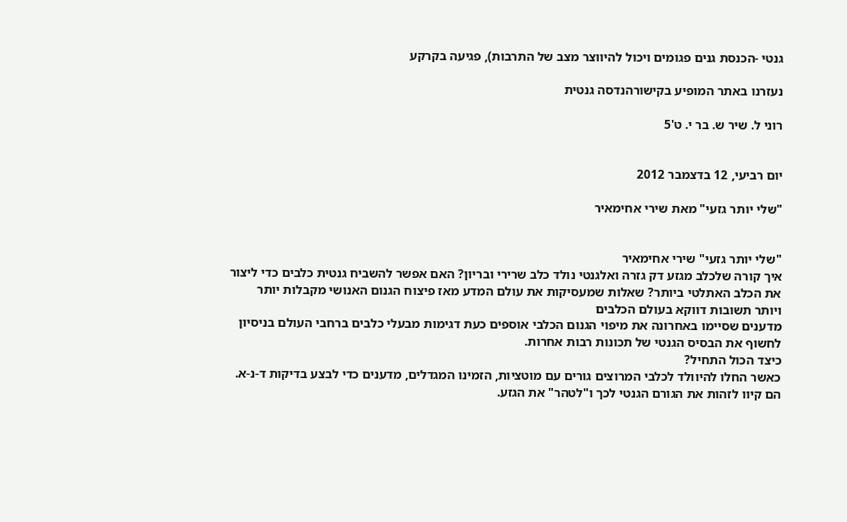גנטי -הכנסת גנים פגומים ויכול להיווצר מצב של התרבות), פגיעה בקרקע

נעזרנו באתר המופיע בקישורהנדסה גנטית

רוני ל. שיר ש. בר י. ט'5


יום רביעי, 12 בדצמבר 2012

"שלי יותר גזעי" מאת שירי אחימאיר


"שלי יותר גזעי" שירי אחימאיר
איך קורה שלכלב מגזע דק גזרה ואלגנטי נולד כלב שרירי ובריון? האם אפשר להשביח גנטית כלבים כדי ליצור את הכלב האתלטי ביותר? שאלות שמעסיקות את עולם המדע מאז פיצוח הגנום האנושי מקבלות יותר ויותר תשובות דווקא בעולם הכלבים
מדענים שסיימו באחרונה את מיפוי הגנום הכלבי אוספים כעת דגימות מבעלי כלבים ברחבי העולם בניסיון לחשוף את הבסיס הגנטי של תכונות רבות אחרות.
כיצד הכול התחיל?
כאשר החלו להיוולד לכלבי המרוצים גורים עם מוטציות, הזמינו המגדלים, מדענים כדי לבצע בדיקות ד-נ-א. הם קיוו לזהות את הגורם הגנטי לכך ו"לטהר" את הגזע.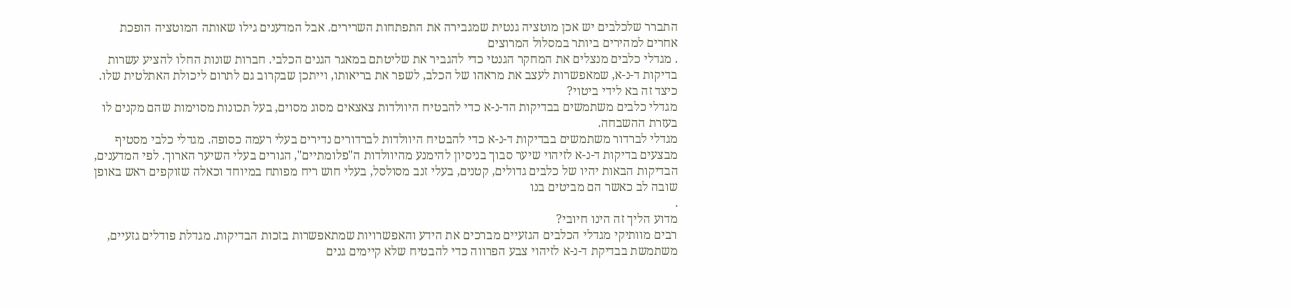התברר שלכלבים יש אכן מוטציה גנטית שמגבירה את התפתחות השרירים. אבל המדענים גילו שאותה המוטציה הופכת אחרים למהירים ביותר במסלול המרוצים
. מגדלי כלבים מנצלים את המחקר הגנטי כדי להגביר את שליטתם במאגר הגנים הכלבי. חברות שונות החלו להציע עשרות בדיקות ד-נ-א, שמאפשרות לעצב את מראהו של הכלב, לשפר את בריאותו, וייתכן שבקרוב גם לתרום ליכולת האתלטית שלו.
כיצד זה בא לידי ביטוי?
מגדלי כלבים משתמשים בבדיקות הד-נ-א כדי להבטיח היוולדות צאצאים מסוג מסוים, בעל תכונות מסוימות שהם מקנים לו בעזרת ההשבחה.
מגדלי לברדור משתמשים בבדיקות ד-נ-א כדי להבטיח היוולדות לברדורים נדירים בעלי רעמה כסופה. מגדלי כלבי מסטיף מבצעים בדיקות ד-נ-א לזיהוי שיער סבוך בניסיון להימנע מהיוולדות ה"פלומתיים", הגורים בעלי השיער הארוך. לפי המדענים, הבדיקות הבאות יהיו של כלבים גדולים, קטנים, בעלי זנב מסולסל, בעלי חוש ריח מפותח במיוחד וכאלה שזוקפים ראש באופן שובה לב כאשר הם מביטים בנו
.
מדוע הליך זה הינו חיובי?
רבים מוותיקי מגדלי הכלבים הגזעיים מברכים את הידע והאפשרויות שמתאפשרות בזכות הבדיקות. מגדלת פודלים גזעיים, משתמשת בבדיקת ד-נ-א לזיהוי צבע הפרווה כדי להבטיח שלא קיימים גנים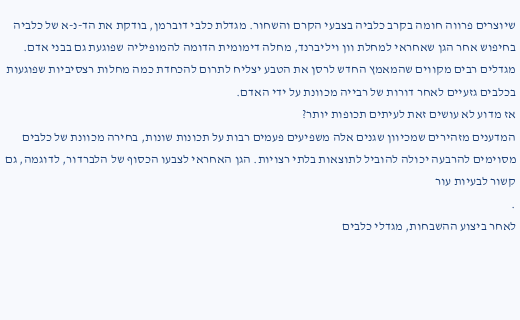שיוצרים פרווה חומה בקרב כלביה בצבעי הקרם והשחור. מגדלת כלבי דוברמן, בודקת את הד-נ-א של כלביה בחיפוש אחר הגן שאחראי למחלת וון ויליברנד, מחלה דימומית הדומה להמופיליה שפוגעת גם בבני אדם. מגדלים רבים מקווים שהמאמץ החדש לרסן את הטבע יצליח לתרום להכחדת כמה מחלות רצסיביות שפוגעות בכלבים גזעיים לאחר דורות של רבייה מכוונת על ידי האדם.
אז מדוע לא עושים זאת לעיתים תכופות יותר?
המדענים מזהירים שמכיוון שגנים אלה משפיעים פעמים רבות על תכונות שונות, בחירה מכוונת של כלבים מסוימים להרבעה יכולה להוביל לתוצאות בלתי רצויות. הגן האחראי לצבעו הכסוף של הלברדור, לדוגמה, גם קשור לבעיות עור
.
לאחר ביצוע ההשבחות, מגדלי כלבים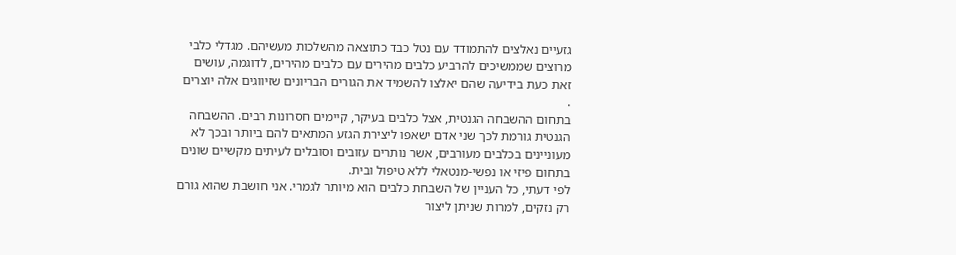גזעיים נאלצים להתמודד עם נטל כבד כתוצאה מהשלכות מעשיהם. מגדלי כלבי מרוצים שממשיכים להרביע כלבים מהירים עם כלבים מהירים, לדוגמה, עושים זאת כעת בידיעה שהם יאלצו להשמיד את הגורים הבריונים שזיווגים אלה יוצרים
.
בתחום ההשבחה הגנטית, אצל כלבים בעיקר, קיימים חסרונות רבים. ההשבחה הגנטית גורמת לכך שני אדם ישאפו ליצירת הגזע המתאים להם ביותר ובכך לא מעוניינים בכלבים מעורבים, אשר נותרים עזובים וסובלים לעיתים מקשיים שונים בתחום פיזי או נפשי-מנטאלי ללא טיפול ובית.
לפי דעתי, כל העניין של השבחת כלבים הוא מיותר לגמרי. אני חושבת שהוא גורם רק נזקים, למרות שניתן ליצור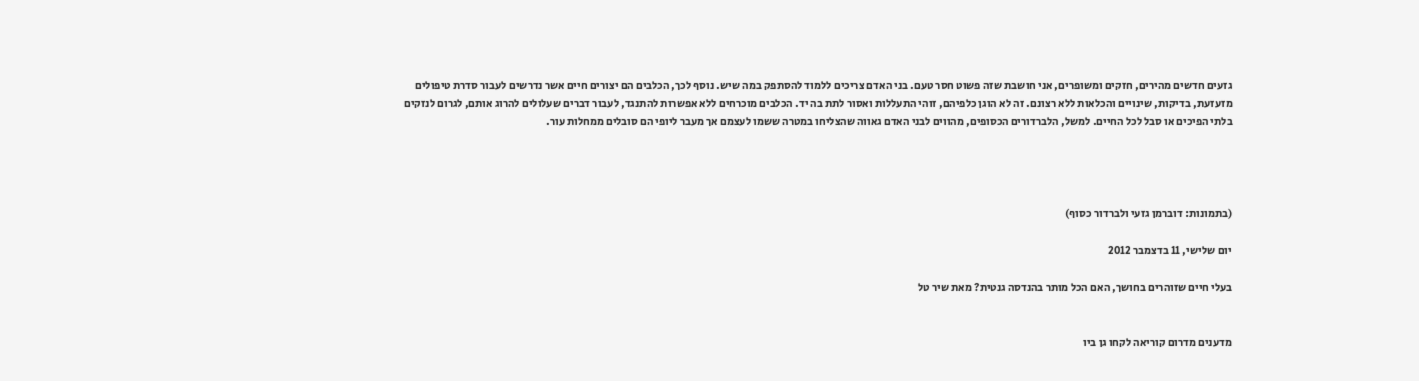גזעים חדשים מהירים, חזקים ומשופרים, אני חושבת שזה פשוט חסר טעם. בני האדם צריכים ללמוד להסתפק במה שיש. נוסף לכך, הכלבים הם יצורים חיים אשר נדרשים לעבור סדרת טיפולים מזעזעת, בדיקות, שינויים והכלאות ללא רצונם. זה לא הוגן כלפיהם, זוהי התעללות ואסור לתת בה יד. הכלבים מוכרחים ללא אפשרות להתנגד, לעבור דברים שעלולים להרוג אותם, לגרום לנזקים בלתי הפיכים או סבל לכל החיים. למשל, הלברדורים הכסופים, מהווים לבני האדם גאווה שהצליחו במטרה ששמו לעצמם אך מעבר ליופי הם סובלים ממחלות עור.




(בתמונות: דוברמן גזעי ולברדור כסוף)

יום שלישי, 11 בדצמבר 2012

בעלי חיים שזוהרים בחושך, האם הכל מותר בהנדסה גנטית? מאת שיר טל


מדענים מדרום קוריאה לקחו גן ביו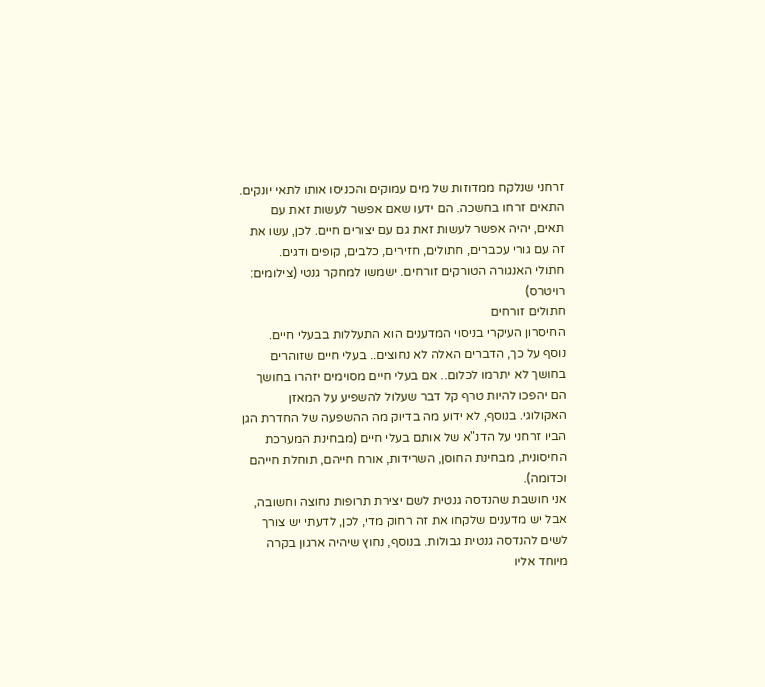זרחני שנלקח ממדוזות של מים עמוקים והכניסו אותו לתאי יונקים.
התאים זרחו בחשכה. הם ידעו שאם אפשר לעשות זאת עם תאים, יהיה אפשר לעשות זאת גם עם יצורים חיים. לכן, עשו את זה עם גורי עכברים, חתולים, חזירים, כלבים, קופים ודגים.
חתולי האנגורה הטורקים זורחים. ישמשו למחקר גנטי (צילומים: רויטרס)
חתולים זורחים
החיסרון העיקרי בניסוי המדענים הוא התעללות בבעלי חיים.
נוסף על כך, הדברים האלה לא נחוצים.. בעלי חיים שזוהרים בחושך לא יתרמו לכלום.. אם בעלי חיים מסוימים יזהרו בחושך הם יהפכו להיות טרף קל דבר שעלול להשפיע על המאזן האקולוגי. בנוסף, לא ידוע מה בדיוק מה ההשפעה של החדרת הגן הביו זרחני על הדנ"א של אותם בעלי חיים (מבחינת המערכת החיסונית, מבחינת החוסן, השרידות, אורח חייהם, תוחלת חייהם וכדומה).
אני חושבת שהנדסה גנטית לשם יצירת תרופות נחוצה וחשובה, אבל יש מדענים שלקחו את זה רחוק מדי, לכן, לדעתי יש צורך לשים להנדסה גנטית גבולות. בנוסף, נחוץ שיהיה ארגון בקרה מיוחד אליו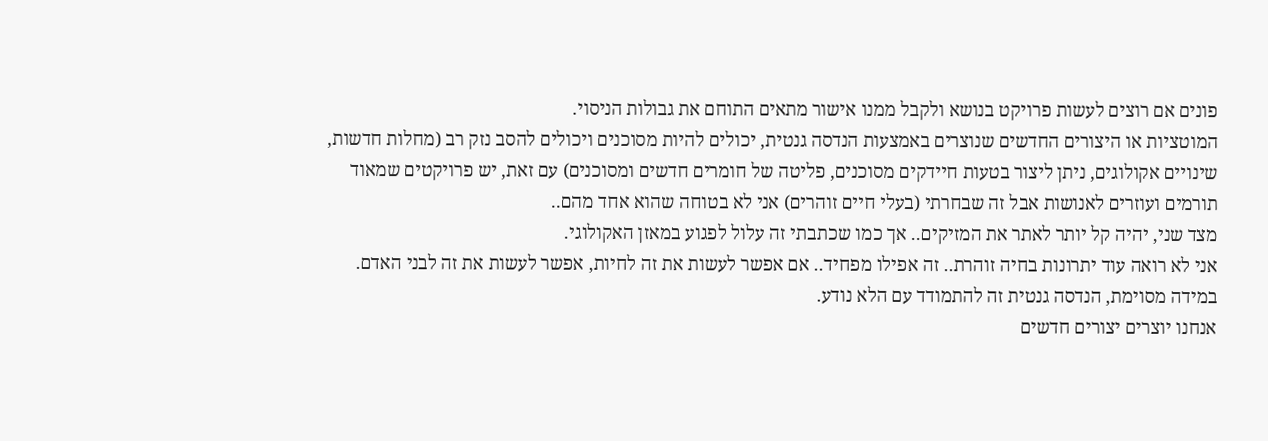פונים אם רוצים לעשות פרויקט בנושא ולקבל ממנו אישור מתאים התוחם את גבולות הניסוי.
המוטציות או היצורים החדשים שנוצרים באמצעות הנדסה גנטית, יכולים להיות מסוכנים ויכולים להסב נזק רב (מחלות חדשות, שינויים אקולוגים, ניתן ליצור בטעות חיידקים מסוכנים, פליטה של חומרים חדשים ומסוכנים) עם זאת, יש פרויקטים שמאוד תורמים ועוזרים לאנושות אבל זה שבחרתי (בעלי חיים זוהרים) אני לא בטוחה שהוא אחד מהם..
מצד שני, יהיה קל יותר לאתר את המזיקים.. אך כמו שכתבתי זה עלול לפגוע במאזן האקולוגי.
אני לא רואה עוד יתרונות בחיה זוהרת.. זה אפילו מפחיד.. אם אפשר לעשות את זה לחיות, אפשר לעשות את זה לבני האדם.
במידה מסוימת, הנדסה גנטית זה להתמודד עם הלא נודע.
אנחנו יוצרים יצורים חדשים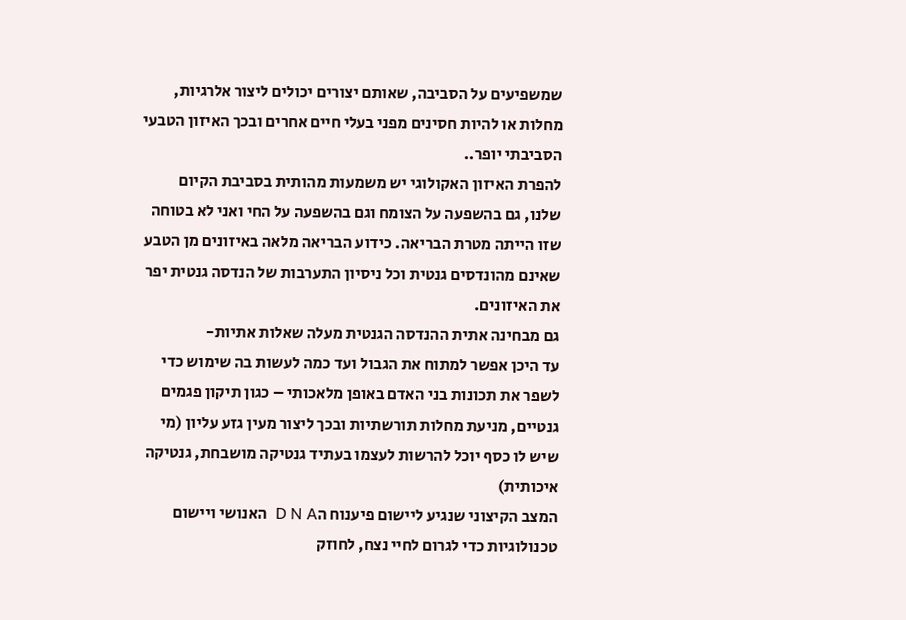שמשפיעים על הסביבה, שאותם יצורים יכולים ליצור אלרגיות, מחלות או להיות חסינים מפני בעלי חיים אחרים ובכך האיזון הטבעי הסביבתי יופר..
להפרת האיזון האקולוגי יש משמעות מהותית בסביבת הקיום שלנו, גם בהשפעה על הצומח וגם בהשפעה על החי ואני לא בטוחה שזו הייתה מטרת הבריאה. כידוע הבריאה מלאה באיזונים מן הטבע שאינם מהונדסים גנטית וכל ניסיון התערבות של הנדסה גנטית יפר את האיזונים.
גם מבחינה אתית ההנדסה הגנטית מעלה שאלות אתיות-
עד היכן אפשר למתוח את הגבול ועד כמה לעשות בה שימוש כדי לשפר את תכונות בני האדם באופן מלאכותי – כגון תיקון פגמים גנטיים, מניעת מחלות תורשתיות ובכך ליצור מעין גזע עליון (מי שיש לו כסף יוכל להרשות לעצמו בעתיד גנטיקה מושבחת, גנטיקה איכותית)
המצב הקיצוני שנגיע ליישום פיענוח הD N A  האנושי ויישום טכנולוגיות כדי לגרום לחיי נצח, לחוזק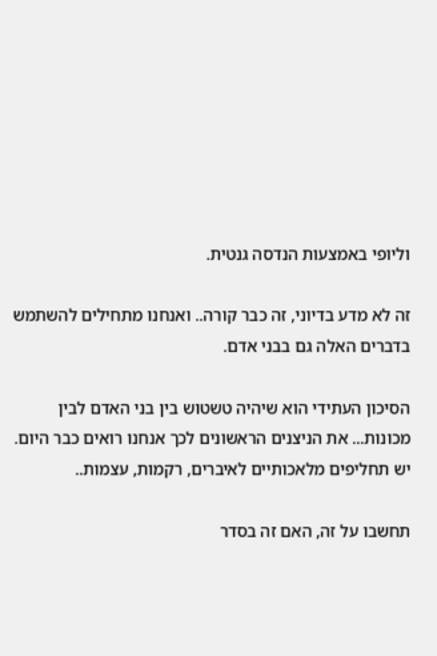וליופי באמצעות הנדסה גנטית.

זה לא מדע בדיוני, זה כבר קורה.. ואנחנו מתחילים להשתמש בדברים האלה גם בבני אדם.

הסיכון העתידי הוא שיהיה טשטוש בין בני האדם לבין מכונות... את הניצנים הראשונים לכך אנחנו רואים כבר היום. יש תחליפים מלאכותיים לאיברים, רקמות, עצמות..

תחשבו על זה, האם זה בסדר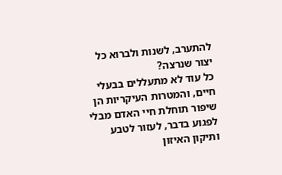להתערב, לשנות ולברוא כל יצור שנרצה?
כל עוד לא מתעללים בבעלי חיים, והמטרות העיקריות הן שיפור תוחלת חיי האדם מבלי לפגוע בדבר, לעזור לטבע ותיקון האיזון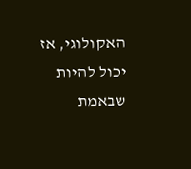האקולוגי, אז יכול להיות שבאמת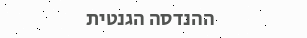ההנדסה הגנטית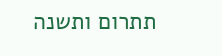תתרום ותשנה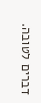דברים לטובה.